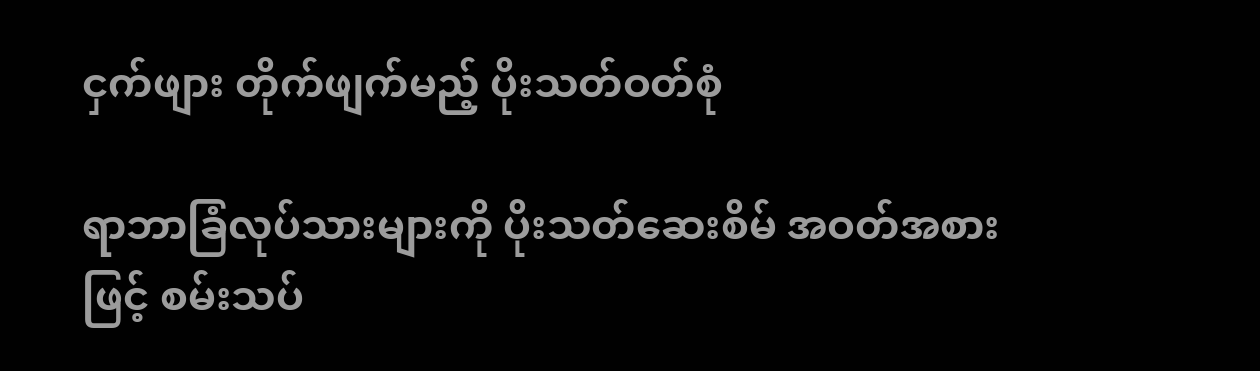ငှက်ဖျား တိုက်ဖျက်မည့် ပိုးသတ်ဝတ်စုံ

ရာဘာခြံလုပ်သားများကို ပိုးသတ်ဆေးစိမ် အဝတ်အစားဖြင့် စမ်းသပ်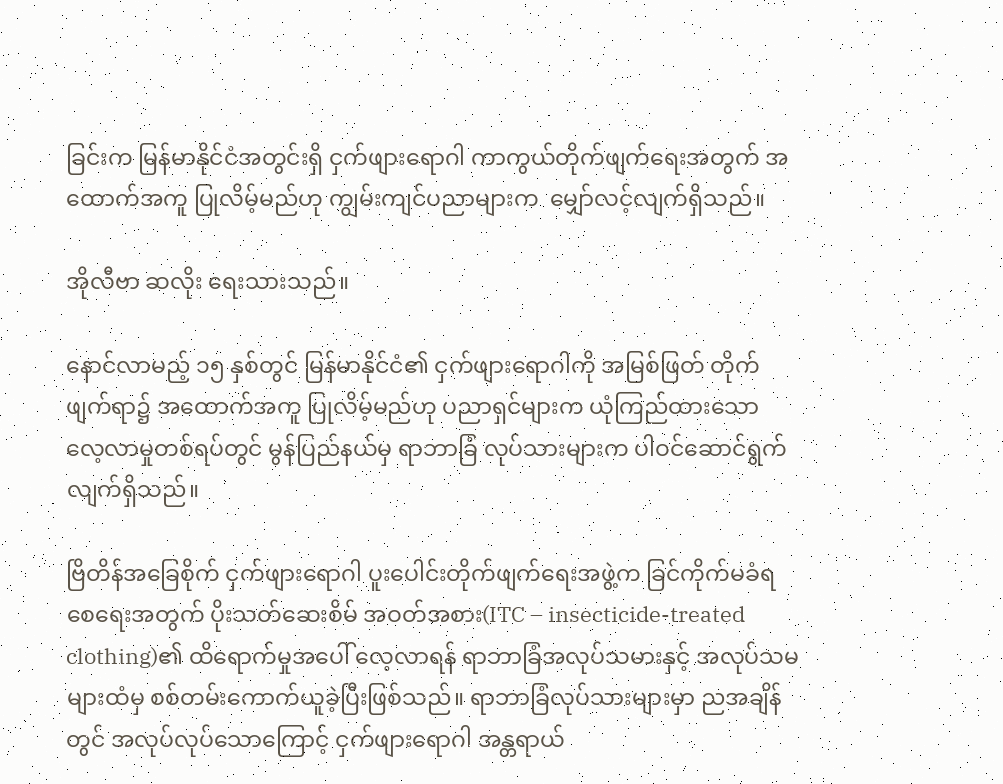ခြင်းက မြန်မာနိုင်ငံအတွင်းရှိ ငှက်ဖျားရောဂါ ကာကွယ်တိုက်ဖျက်ရေးအတွက် အထောက်အကူ ပြုလိမ့်မည်ဟု ကျွမ်းကျင်ပညာများက  မျှော်လင့်လျက်ရှိသည်။

အိုလီဗာ ဆလိုး ရေးသားသည်။

နောင်လာမည့် ၁၅ နှစ်တွင် မြန်မာနိုင်ငံ၏ ငှက်ဖျားရောဂါကို အမြစ်ဖြတ် တိုက်ဖျက်ရာ၌ အထောက်အကူ ပြုလိမ့်မည်ဟု ပညာရှင်များက ယုံကြည်ထားသော လေ့လာမှုတစ်ရပ်တွင် မွန်ပြည်နယ်မှ ရာဘာခြံ လုပ်သားများက ပါဝင်ဆောင်ရွက်လျက်ရှိသည်။

ဗြိတိန်အခြေစိုက် ငှက်ဖျားရောဂါ ပူးပေါင်းတိုက်ဖျက်ရေးအဖွဲ့က ခြင်ကိုက်မခံရစေရေးအတွက် ပိုးသတ်ဆေးစိမ် အဝတ်အစား(ITC – insecticide-treated clothing)၏ ထိရောက်မှုအပေါ် လေ့လာရန် ရာဘာခြံအလုပ်သမားနှင့် အလုပ်သမများထံမှ စစ်တမ်းကောက်ယူခဲ့ပြီးဖြစ်သည်။ ရာဘာခြံလုပ်သားများမှာ ညအချိန်တွင် အလုပ်လုပ်သောကြောင့် ငှက်ဖျားရောဂါ အန္တရာယ်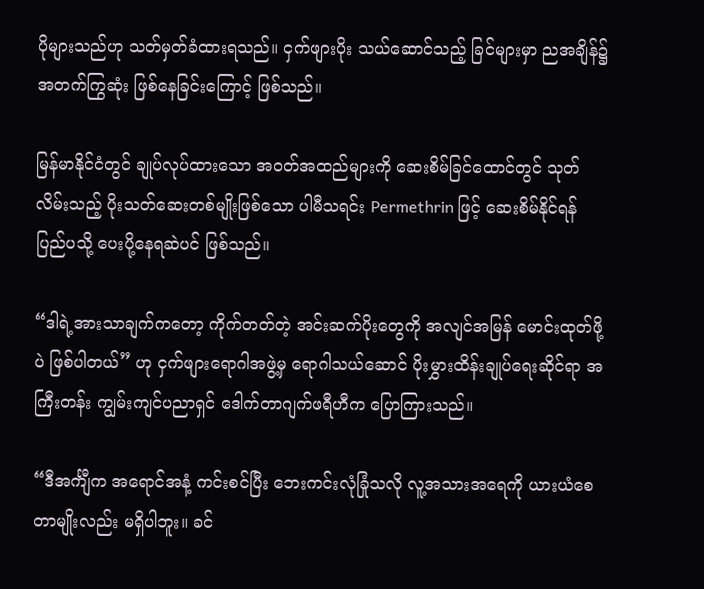ပိုများသည်ဟု သတ်မှတ်ခံထားရသည်။ ငှက်ဖျားပိုး သယ်ဆောင်သည့် ခြင်များမှာ ညအချိန်၌ အတက်ကြွဆုံး ဖြစ်နေခြင်းကြောင့် ဖြစ်သည်။

မြန်မာနိုင်ငံတွင် ချုပ်လုပ်ထားသော အဝတ်အထည်များကို ဆေးစိမ်ခြင်ထောင်တွင် သုတ်လိမ်းသည့် ပိုးသတ်ဆေးတစ်မျိုးဖြစ်သော ပါမီသရင်း Permethrin ဖြင့် ဆေးစိမ်နိုင်ရန် ပြည်ပသို့ ပေးပို့နေရဆဲပင် ဖြစ်သည်။

“ဒါရဲ့အားသာချက်ကတော့ ကိုက်တတ်တဲ့ အင်းဆက်ပိုးတွေကို အလျင်အမြန် မောင်းထုတ်ဖို့ပဲ ဖြစ်ပါတယ်” ဟု ငှက်ဖျားရောဂါအဖွဲ့မှ ရောဂါသယ်ဆောင် ပိုးမွှားထိန်းချုပ်ရေးဆိုင်ရာ အကြီးတန်း ကျွမ်းကျင်ပညာရှင် ဒေါက်တာဂျက်ဖရီဟီက ပြောကြားသည်။

“ဒီအင်္ကျီက အရောင်အနံ့ ကင်းစင်ပြီး ဘေးကင်းလုံခြုံသလို လူ့အသားအရေကို ယားယံစေတာမျိုးလည်း မရှိပါဘူး။ ခင်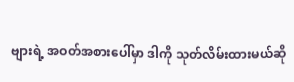ဗျားရဲ့ အဝတ်အစားပေါ်မှာ ဒါကို သုတ်လိမ်းထားမယ်ဆို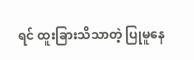ရင် ထူးခြားသိသာတဲ့ ပြုမူနေ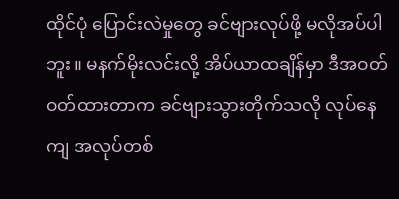ထိုင်ပုံ ပြောင်းလဲမှုတွေ ခင်ဗျားလုပ်ဖို့ မလိုအပ်ပါဘူး။ မနက်မိုးလင်းလို့ အိပ်ယာထချိန်မှာ ဒီအဝတ် ဝတ်ထားတာက ခင်ဗျားသွားတိုက်သလို လုပ်နေကျ အလုပ်တစ်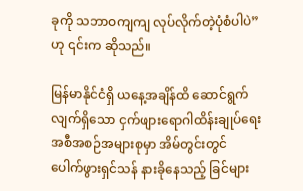ခုကို သဘာဝကျကျ လုပ်လိုက်တဲ့ပုံစံပါပဲ” ဟု ၎င်းက ဆိုသည်။

မြန်မာနိုင်ငံရှိ ယနေ့အချိန်ထိ ဆောင်ရွက်လျက်ရှိသော ငှက်ဖျားရောဂါထိန်းချုပ်ရေး အစီအစဉ်အများစုမှာ အိမ်တွင်းတွင် ပေါက်ဖွားရှင်သန် နားခိုနေသည့် ခြင်များ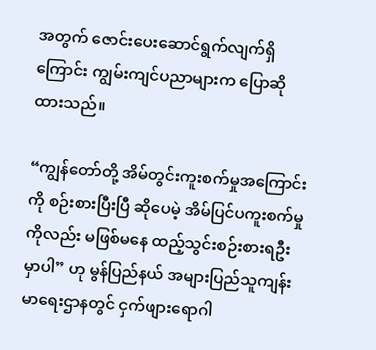အတွက် ဇောင်းပေးဆောင်ရွက်လျက်ရှိကြောင်း ကျွမ်းကျင်ပညာများက ပြောဆိုထားသည်။

“ကျွန်တော်တို့ အိမ်တွင်းကူးစက်မှုအကြောင်းကို စဉ်းစားပြီးပြီ ဆိုပေမဲ့ အိမ်ပြင်ပကူးစက်မှုကိုလည်း မဖြစ်မနေ ထည့်သွင်းစဉ်းစားရဦးမှာပါ” ဟု မွန်ပြည်နယ် အများပြည်သူကျန်းမာရေးဌာနတွင် ငှက်ဖျားရောဂါ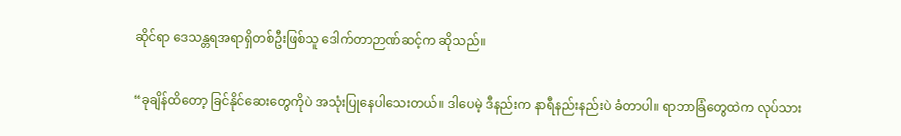ဆိုင်ရာ ဒေသန္တရအရာရှိတစ်ဦးဖြစ်သူ ဒေါက်တာဉာဏ်ဆင့်က ဆိုသည်။

“ခုချိန်ထိတော့ ခြင်နိုင်ဆေးတွေကိုပဲ အသုံးပြုနေပါသေးတယ်။ ဒါပေမဲ့ ဒီနည်းက နာရီနည်းနည်းပဲ ခံတာပါ။ ရာဘာခြံတွေထဲက လုပ်သား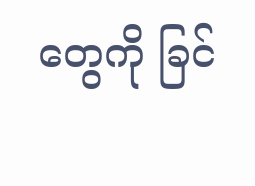တွေကို ခြင်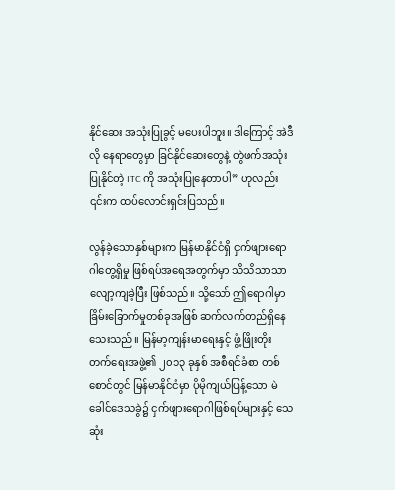နိုင်ဆေး အသုံးပြုခွင့် မပေးပါဘူး။ ဒါကြောင့် အဲဒီလို နေရာတွေမှာ ခြင်နိုင်ဆေးတွေနဲ့ တွဲဖက်အသုံးပြုနိုင်တဲ့ ITC ကို အသုံးပြုနေတာပါ” ဟုလည်း ၎င်းက ထပ်လောင်းရှင်းပြသည်။

လွန်ခဲ့သောနှစ်များက မြန်မာနိုင်ငံရှိ ငှက်ဖျားရောဂါတွေ့ရှိမှု ဖြစ်ရပ်အရေအတွက်မှာ သိသိသာသာ လျော့ကျခဲ့ပြီး ဖြစ်သည်။ သို့သော် ဤရောဂါမှာ ခြိမ်းခြောက်မှုတစ်ခုအဖြစ် ဆက်လက်တည်ရှိနေသေးသည်။ မြန်မာ့ကျန်းမာရေးနှင့် ဖွံ့ဖြိုးတိုးတက်ရေးအဖွဲ့၏ ၂၀၁၃ ခုနှစ် အစီရင်ခံစာ တစ်စောင်တွင် မြန်မာနိုင်ငံမှာ ပိုမိုကျယ်ပြန့်သော မဲခေါင်ဒေသခွဲ၌ ငှက်ဖျားရောဂါဖြစ်ရပ်များနှင့် သေဆုံး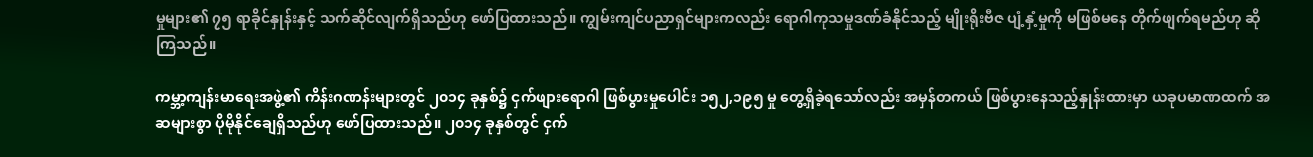မှုများ၏ ၇၅ ရာခိုင်နှုန်းနှင့် သက်ဆိုင်လျက်ရှိသည်ဟု ဖော်ပြထားသည်။ ကျွမ်းကျင်ပညာရှင်များကလည်း ရောဂါကုသမှုဒဏ်ခံနိုင်သည့် မျိုးရိုးဗီဇ ပျံ့နှံ့မှုကို မဖြစ်မနေ တိုက်ဖျက်ရမည်ဟု ဆိုကြသည်။

ကမ္ဘာ့ကျန်းမာရေးအဖွဲ့၏ ကိန်းဂဏန်းများတွင် ၂၀၁၄ ခုနှစ်၌ ငှက်ဖျားရောဂါ ဖြစ်ပွားမှုပေါင်း ၁၅၂,၁၉၅ မှု တွေ့ရှိခဲ့ရသော်လည်း အမှန်တကယ် ဖြစ်ပွားနေသည့်နှုန်းထားမှာ ယခုပမာဏထက် အဆများစွာ ပိုမိုနိုင်ချေရှိသည်ဟု ဖော်ပြထားသည်။ ၂၀၁၄ ခုနှစ်တွင် ငှက်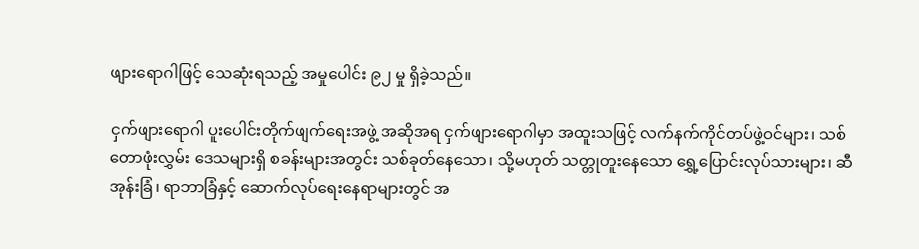ဖျားရောဂါဖြင့် သေဆုံးရသည့် အမှုပေါင်း ၉၂ မှု ရှိခဲ့သည်။

ငှက်ဖျားရောဂါ ပူးပေါင်းတိုက်ဖျက်ရေးအဖွဲ့ အဆိုအရ ငှက်ဖျားရောဂါမှာ အထူးသဖြင့် လက်နက်ကိုင်တပ်ဖွဲ့ဝင်များ၊ သစ်တောဖုံးလွှမ်း ဒေသများရှိ စခန်းများအတွင်း သစ်ခုတ်နေသော၊ သို့မဟုတ် သတ္တုတူးနေသော ရွှေ့ပြောင်းလုပ်သားများ၊ ဆီအုန်းခြံ၊ ရာဘာခြံနှင့် ဆောက်လုပ်ရေးနေရာများတွင် အ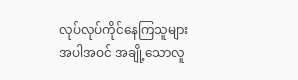လုပ်လုပ်ကိုင်နေကြသူများ အပါအဝင် အချို့သောလူ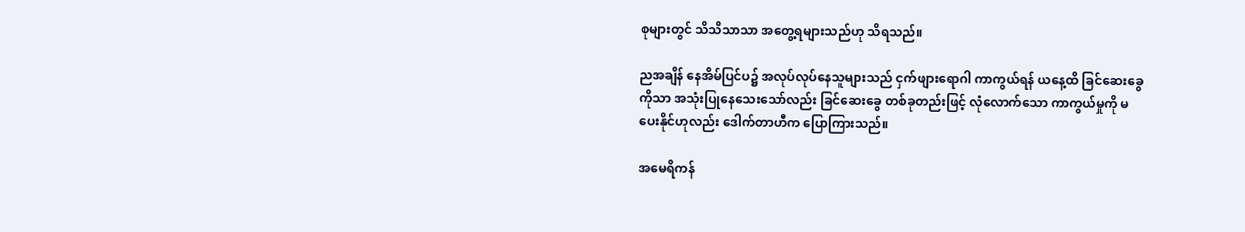စုများတွင် သိသိသာသာ အတွေ့ရများသည်ဟု သိရသည်။

ညအချိန် နေအိမ်ပြင်ပ၌ အလုပ်လုပ်နေသူများသည် ငှက်ဖျားရောဂါ ကာကွယ်ရန် ယနေ့ထိ ခြင်ဆေးခွေကိုသာ အသုံးပြုနေသေးသော်လည်း ခြင်ဆေးခွေ တစ်ခုတည်းဖြင့် လုံလောက်သော ကာကွယ်မှုကို မပေးနိုင်ဟုလည်း ဒေါက်တာဟီက ပြောကြားသည်။

အမေရိကန်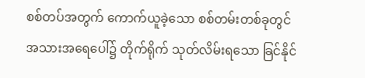စစ်တပ်အတွက် ကောက်ယူခဲ့သော စစ်တမ်းတစ်ခုတွင် အသားအရေပေါ်၌ တိုက်ရိုက် သုတ်လိမ်းရသော ခြင်နိုင်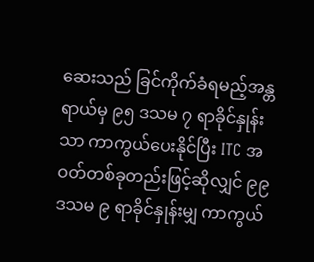ဆေးသည် ခြင်ကိုက်ခံရမည့်အန္တရာယ်မှ ၉၅ ဒသမ ၇ ရာခိုင်နှုန်းသာ ကာကွယ်ပေးနိုင်ပြီး ITC အဝတ်တစ်ခုတည်းဖြင့်ဆိုလျှင် ၉၉ ဒသမ ၉ ရာခိုင်နှုန်းမျှ ကာကွယ်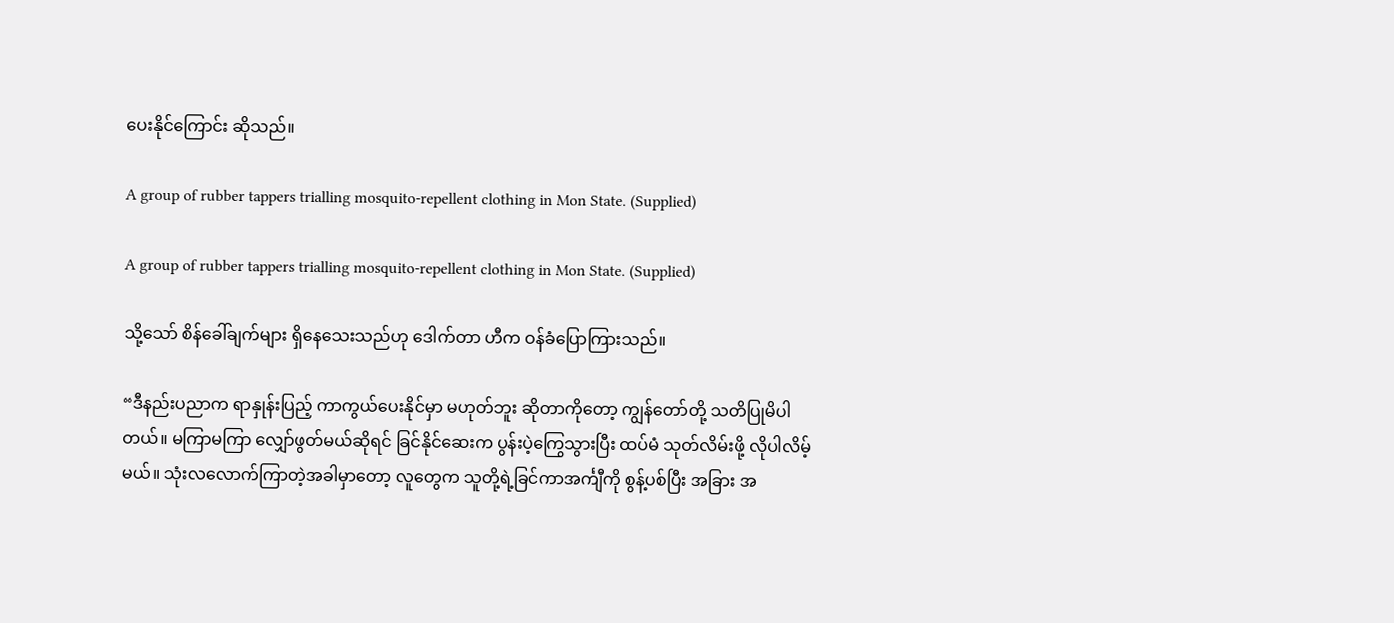ပေးနိုင်ကြောင်း ဆိုသည်။

A group of rubber tappers trialling mosquito-repellent clothing in Mon State. (Supplied)

A group of rubber tappers trialling mosquito-repellent clothing in Mon State. (Supplied)

သို့သော် စိန်ခေါ်ချက်များ ရှိနေသေးသည်ဟု ဒေါက်တာ ဟီက ဝန်ခံပြောကြားသည်။

“ဒီနည်းပညာက ရာနှုန်းပြည့် ကာကွယ်ပေးနိုင်မှာ မဟုတ်ဘူး ဆိုတာကိုတော့ ကျွန်တော်တို့ သတိပြုမိပါတယ်။ မကြာမကြာ လျှော်ဖွတ်မယ်ဆိုရင် ခြင်နိုင်ဆေးက ပွန်းပဲ့ကြွေသွားပြီး ထပ်မံ သုတ်လိမ်းဖို့ လိုပါလိမ့်မယ်။ သုံးလလောက်ကြာတဲ့အခါမှာတော့ လူတွေက သူတို့ရဲ့ခြင်ကာအင်္ကျီကို စွန့်ပစ်ပြီး အခြား အ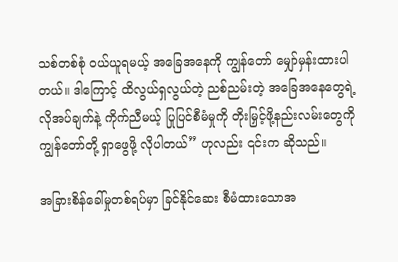သစ်တစ်စုံ ဝယ်ယူရမယ့် အခြေအနေကို ကျွန်တော် မျှော်မှန်းထားပါတယ်။ ဒါကြောင့် ထိလွယ်ရှလွယ်တဲ့ ညစ်ညမ်းတဲ့ အခြေအနေတွေရဲ့ လိုအပ်ချက်နဲ့ ကိုက်ညီမယ့် ပြုပြင်စီမံမှုကို တိုးမြှင့်ဖို့နည်းလမ်းတွေကို ကျွန်တော်တို့ ရှာဖွေဖို့ လိုပါတယ်” ဟုလည်း ၎င်းက ဆိုသည်။

အခြားစိန်ခေါ်မှုတစ်ရပ်မှာ ခြင်နိုင်ဆေး စီမံထားသောအ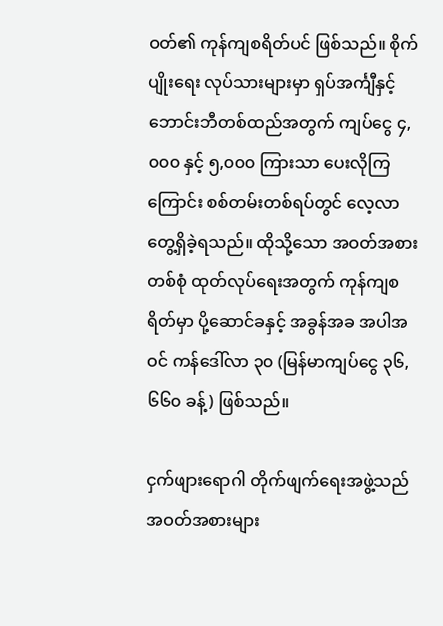ဝတ်၏ ကုန်ကျစရိတ်ပင် ဖြစ်သည်။ စိုက်ပျိုးရေး လုပ်သားများမှာ ရှပ်အင်္ကျီနှင့် ဘောင်းဘီတစ်ထည်အတွက် ကျပ်ငွေ ၄,၀၀၀ နှင့် ၅,၀၀၀ ကြားသာ ပေးလိုကြကြောင်း စစ်တမ်းတစ်ရပ်တွင် လေ့လာတွေ့ရှိခဲ့ရသည်။ ထိုသို့သော အဝတ်အစားတစ်စုံ ထုတ်လုပ်ရေးအတွက် ကုန်ကျစရိတ်မှာ ပို့ဆောင်ခနှင့် အခွန်အခ အပါအဝင် ကန်ဒေါ်လာ ၃၀ (မြန်မာကျပ်ငွေ ၃၆,၆၆၀ ခန့်) ဖြစ်သည်။

ငှက်ဖျားရောဂါ တိုက်ဖျက်ရေးအဖွဲ့သည် အဝတ်အစားများ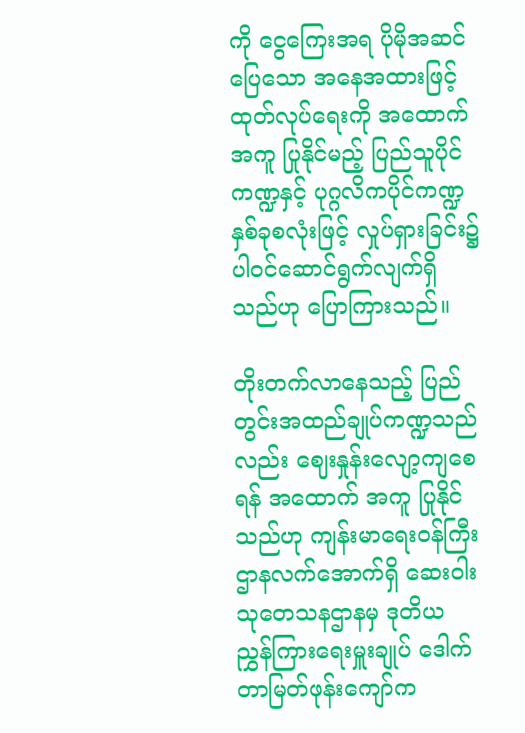ကို ငွေကြေးအရ ပိုမိုအဆင်ပြေသော အနေအထားဖြင့် ထုတ်လုပ်ရေးကို အထောက်အကူ ပြုနိုင်မည့် ပြည်သူပိုင်ကဏ္ဍနှင့် ပုဂ္ဂလိကပိုင်ကဏ္ဍ နှစ်ခုစလုံးဖြင့် လှုပ်ရှားခြင်း၌ ပါဝင်ဆောင်ရွက်လျက်ရှိသည်ဟု ပြောကြားသည်။

တိုးတက်လာနေသည့် ပြည်တွင်းအထည်ချုပ်ကဏ္ဍသည်လည်း ဈေးနှုန်းလျော့ကျစေရန် အထောက် အကူ ပြုနိုင်သည်ဟု ကျန်းမာရေးဝန်ကြီးဌာနလက်အောက်ရှိ ဆေးဝါးသုတေသနဌာနမှ ဒုတိယ ညွှန်ကြားရေးမှူးချုပ် ဒေါက်တာမြတ်ဖုန်းကျော်က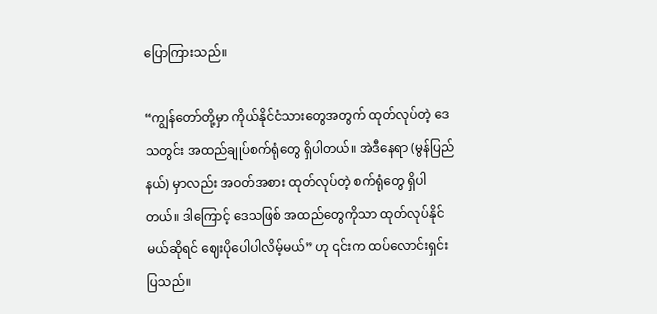ပြောကြားသည်။

“ကျွန်တော်တို့မှာ ကိုယ်နိုင်ငံသားတွေအတွက် ထုတ်လုပ်တဲ့ ဒေသတွင်း အထည်ချုပ်စက်ရုံတွေ ရှိပါတယ်။ အဲဒီနေရာ (မွန်ပြည်နယ်) မှာလည်း အဝတ်အစား ထုတ်လုပ်တဲ့ စက်ရုံတွေ ရှိပါတယ်။ ဒါကြောင့် ဒေသဖြစ် အထည်တွေကိုသာ ထုတ်လုပ်နိုင်မယ်ဆိုရင် ဈေးပိုပေါပါလိမ့်မယ်” ဟု ၎င်းက ထပ်လောင်းရှင်းပြသည်။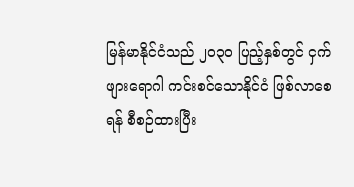မြန်မာနိုင်ငံသည် ၂၀၃၀ ပြည့်နှစ်တွင် ငှက်ဖျားရောဂါ ကင်းစင်သောနိုင်ငံ ဖြစ်လာစေရန် စီစဉ်ထားပြီး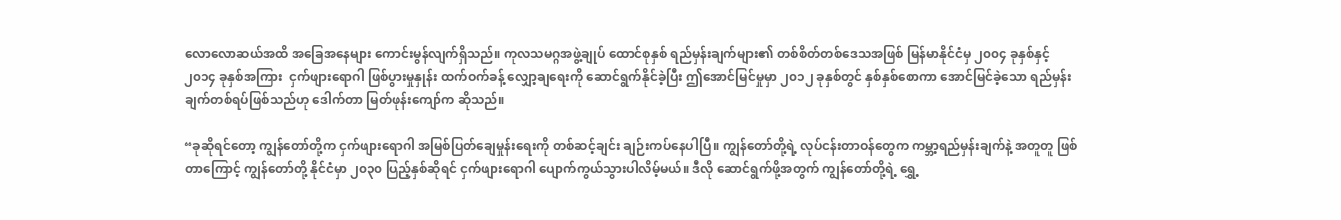လောလောဆယ်အထိ အခြေအနေများ ကောင်းမွန်လျက်ရှိသည်။ ကုလသမဂ္ဂအဖွဲ့ချုပ် ထောင်စုနှစ် ရည်မှန်းချက်များ၏ တစ်စိတ်တစ်ဒေသအဖြစ် မြန်မာနိုင်ငံမှ ၂၀၀၄ ခုနှစ်နှင့် ၂၀၁၄ ခုနှစ်အကြား  ငှက်ဖျားရောဂါ ဖြစ်ပွားမှုနှုန်း ထက်ဝက်ခန့် လျှော့ချရေးကို ဆောင်ရွက်နိုင်ခဲ့ပြီး ဤအောင်မြင်မှုမှာ ၂၀၁၂ ခုနှစ်တွင် နှစ်နှစ်စောကာ အောင်မြင်ခဲ့သော ရည်မှန်းချက်တစ်ရပ်ဖြစ်သည်ဟု ဒေါက်တာ မြတ်ဖုန်းကျော်က ဆိုသည်။

“ခုဆိုရင်တော့ ကျွန်တော်တို့က ငှက်ဖျားရောဂါ အမြစ်ပြတ်ချေမှုန်းရေးကို တစ်ဆင့်ချင်း ချဉ်းကပ်နေပါပြီ။ ကျွန်တော်တို့ရဲ့ လုပ်ငန်းတာဝန်တွေက ကမ္ဘာ့ရည်မှန်းချက်နဲ့ အတူတူ ဖြစ်တာကြောင့် ကျွန်တော်တို့ နိုင်ငံမှာ ၂၀၃၀ ပြည့်နှစ်ဆိုရင် ငှက်ဖျားရောဂါ ပျောက်ကွယ်သွားပါလိမ့်မယ်။ ဒီလို ဆောင်ရွက်ဖို့အတွက် ကျွန်တော်တို့ရဲ့ ရွှေ့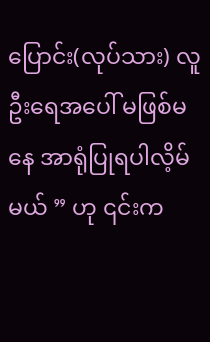ပြောင်း(လုပ်သား) လူဦးရေအပေါ် မဖြစ်မနေ အာရုံပြုရပါလိ့မ်မယ် ” ဟု ၎င်းက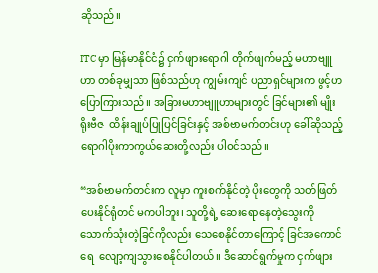ဆိုသည်။

ITC မှာ မြန်မာနိုင်ငံ၌ ငှက်ဖျားရောဂါ တိုက်ဖျက်မည့် မဟာဗျူဟာ တစ်ခုမျှသာ ဖြစ်သည်ဟု ကျွမ်းကျင် ပညာရှင်များက ဖွင့်ဟပြောကြားသည်။ အခြားမဟာဗျူဟာများတွင် ခြင်များ၏ မျိုးရိုးဗီဇ  ထိန်းချုပ်ပြုပြင်ခြင်းနှင့် အစ်ဗာမက်တင်းဟု ခေါ်ဆိုသည့် ရောဂါပိုးကာကွယ်ဆေးတို့လည်း ပါဝင်သည်။

“အစ်ဗာမက်တင်းက လူမှာ ကူးစက်နိုင်တဲ့ ပိုးတွေကို သတ်ဖြတ်ပေးနိုင်ရုံတင် မကပါဘူး၊ သူတို့ရဲ့ ဆေးရောနေတဲ့သွေးကို သောက်သုံးတဲ့ခြင်ကိုလည်း သေစေနိုင်တာကြောင့် ခြင်အကောင်ရေ  လျော့ကျသွားစေနိုင်ပါတယ်။ ဒီဆောင်ရွက်မှုက ငှက်ဖျား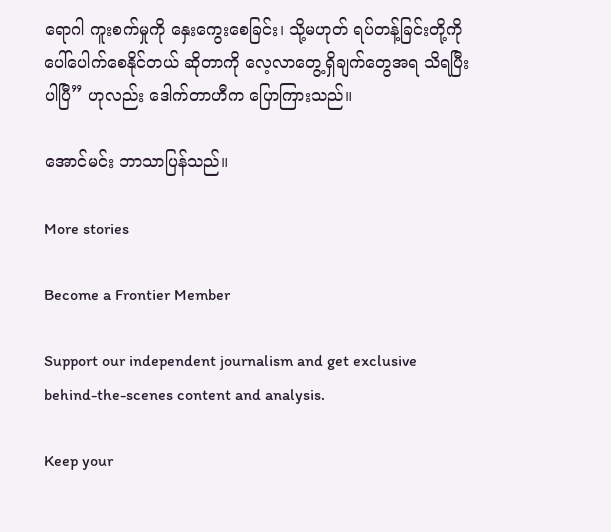ရောဂါ ကူးစက်မှုကို နှေးကွေးစေခြင်း၊ သို့မဟုတ် ရပ်တန့်ခြင်းတို့ကို ပေါ်ပေါက်စေနိုင်တယ် ဆိုတာကို လေ့လာတွေ့ရှိချက်တွေအရ သိရပြီးပါပြီ” ဟုလည်း ဒေါက်တာဟီက ပြောကြားသည်။

အောင်မင်း ဘာသာပြန်သည်။

More stories

Become a Frontier Member

Support our independent journalism and get exclusive behind-the-scenes content and analysis.

Keep your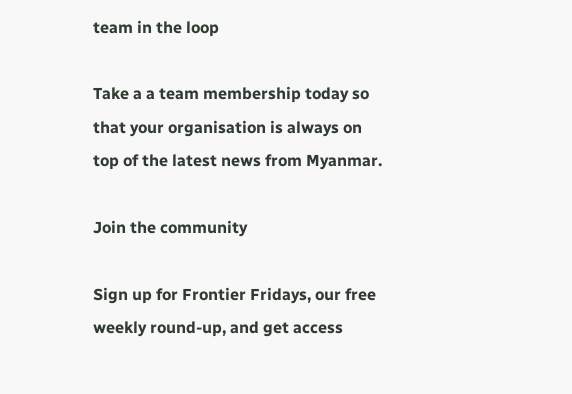team in the loop

Take a a team membership today so that your organisation is always on top of the latest news from Myanmar.

Join the community

Sign up for Frontier Fridays, our free weekly round-up, and get access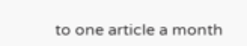to one article a month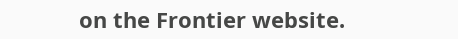on the Frontier website.